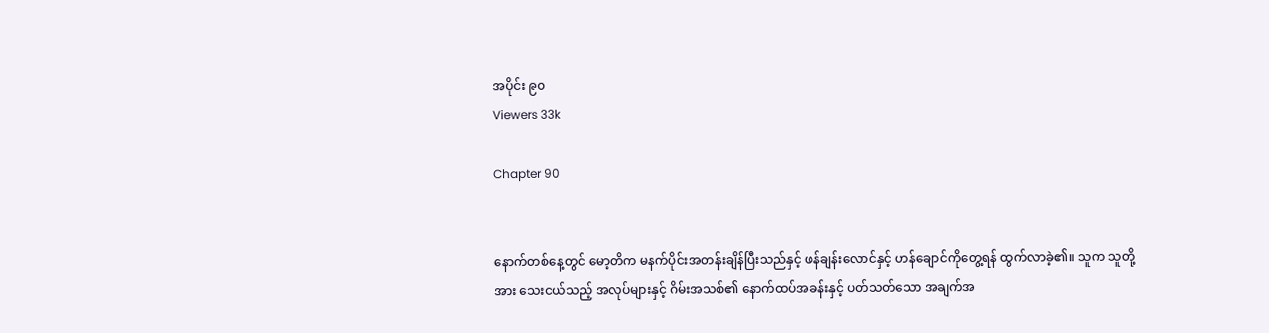အပိုင်း ၉၀
Viewers 33k

Chapter 90


နောက်တစ်နေ့တွင် မော့တိက မနက်ပိုင်းအတန်းချိန်ပြီးသည်နှင့် ဖန်ချန်းလောင်နှင့် ဟန်ချောင်ကိုတွေ့ရန် ထွက်လာခဲ့၏။ သူက သူတို့အား သေးငယ်သည့် အလုပ်များနှင့် ဂိမ်းအသစ်၏ နောက်ထပ်အခန်းနှင့် ပတ်သတ်သော အချက်အ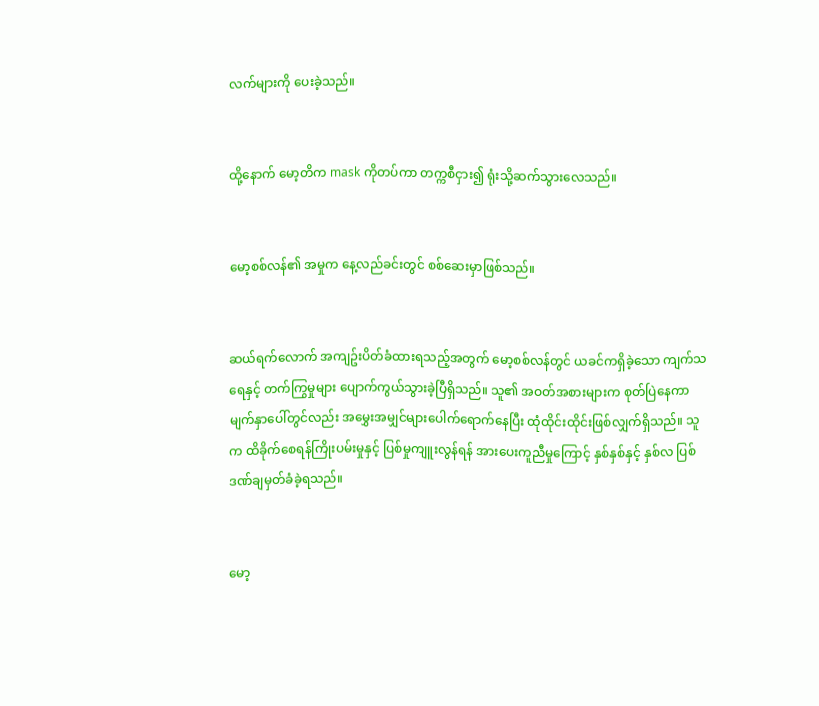လက်များကို ပေးခဲ့သည်။


ထို့နောက် မော့တိက mask ကိုတပ်ကာ တက္ကစီငှား၍ ရုံးသို့ဆက်သွားလေသည်။


မော့စစ်လန်၏ အမှုက နေ့လည်ခင်းတွင် စစ်ဆေးမှာဖြစ်သည်။


ဆယ်ရက်လောက် အကျဥ်းပိတ်ခံထားရသည့်အတွက် မော့စစ်လန်တွင် ယခင်ကရှိခဲ့သော ကျက်သရေနှင့် တက်ကြွမှုများ ပျောက်ကွယ်သွားခဲ့ပြီရှိသည်။ သူ၏ အဝတ်အစားများက စုတ်ပြဲနေကာ မျက်နှာပေါ်တွင်လည်း အမွှေးအမျှင်များပေါက်ရောက်နေပြီး ထုံထိုင်းထိုင်းဖြစ်လျှက်ရှိသည်။ သူက ထိခိုက်စေရန်ကြိုးပမ်းမှုနှင့် ပြစ်မှုကျူးလွန်ရန် အားပေးကူညီမှုကြောင့် နှစ်နှစ်နှင့် နှစ်လ ပြစ်ဒဏ်ချမှတ်ခံခဲ့ရသည်။


မော့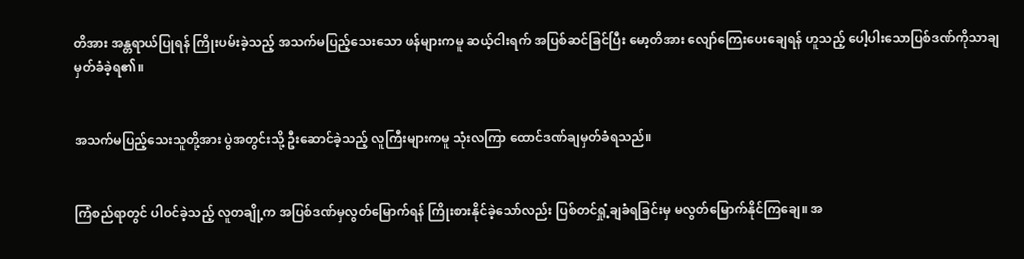တိအား အန္တရာယ်ပြုရန် ကြိုးပမ်းခဲ့သည့် အသက်မပြည့်သေးသော ဖန်များကမူ ဆယ့်ငါးရက် အပြစ်ဆင်ခြင်ပြီး မော့တိအား လျော်ကြေးပေးချေရန် ဟူသည့် ပေါ့ပါးသောပြစ်ဒဏ်ကိုသာချမှတ်ခံခဲ့ရ၏။


အသက်မပြည့်သေးသူတို့အား ပွဲအတွင်းသို့ ဦးဆောင်ခဲ့သည့် လူကြီးများကမူ သုံးလကြာ ထောင်ဒဏ်ချမှတ်ခံရသည်။


ကြံစည်ရာတွင် ပါဝင်ခဲ့သည့် လူတချို့က အပြစ်ဒဏ်မှလွတ်မြောက်ရန် ကြိုးစားနိုင်ခဲ့သော်လည်း ပြစ်တင်ရှုံ့ချခံရခြင်းမှ မလွတ်မြောက်နိုင်ကြချေ။ အ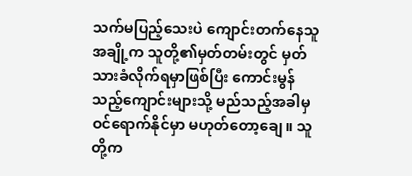သက်မပြည့်သေးပဲ ကျောင်းတက်နေသူအချို့က သူတို့၏မှတ်တမ်းတွင် မှတ်သားခံလိုက်ရမှာဖြစ်ပြီး ကောင်းမွန်သည့်ကျောင်းများသို့ မည်သည့်အခါမှ ဝင်ရောက်နိုင်မှာ မဟုတ်တော့ချေ။ သူတို့က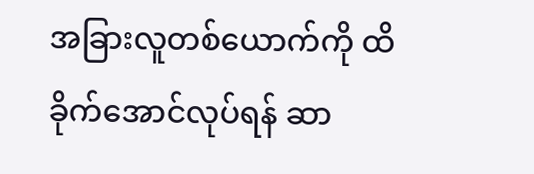အခြားလူတစ်ယောက်ကို ထိခိုက်အောင်လုပ်ရန် ဆာ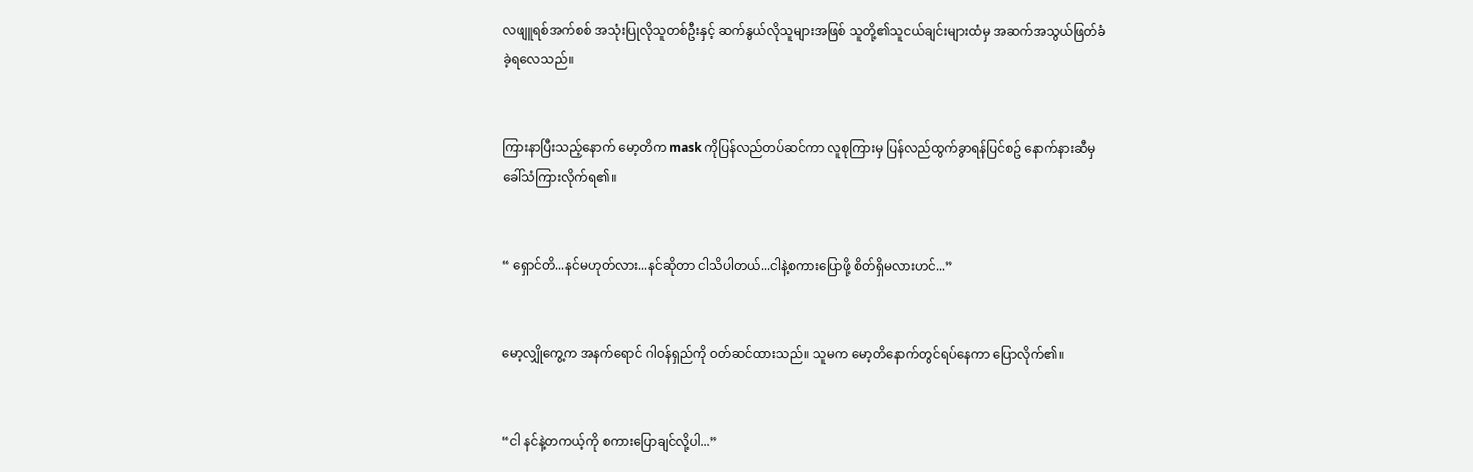လဖျူရစ်အက်စစ် အသုံးပြုလိုသူတစ်ဦးနှင့် ဆက်နွယ်လိုသူများအဖြစ် သူတို့၏သူငယ်ချင်းများထံမှ အဆက်အသွယ်ဖြတ်ခံခဲ့ရလေသည်။


ကြားနာပြီးသည့်နောက် မော့တိက mask ကိုပြန်လည်တပ်ဆင်ကာ လူစုကြားမှ ပြန်လည်ထွက်ခွာရန်ပြင်စဥ် နောက်နားဆီမှ ခေါ်သံကြားလိုက်ရ၏။


“ ရှောင်တိ...နင်မဟုတ်လား...နင်ဆိုတာ ငါသိပါတယ်...ငါနဲ့စကားပြောဖို့ စိတ်ရှိမလားဟင်...”


မော့လျှိုကွေ့က အနက်ရောင် ဂါဝန်ရှည်ကို ဝတ်ဆင်ထားသည်။ သူမက မော့တိနောက်တွင်ရပ်နေကာ ပြောလိုက်၏။


“ငါ နင်နဲ့တကယ့်ကို စကားပြောချင်လို့ပါ...”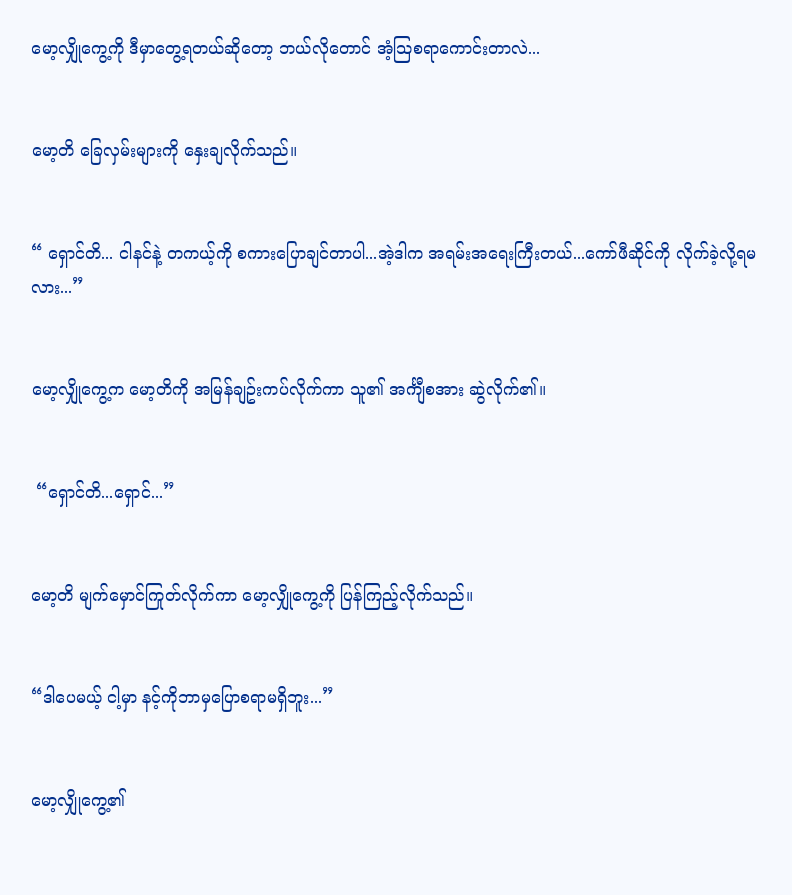မော့လျှိုကွေ့ကို ဒီမှာတွေ့ရတယ်ဆိုတော့ ဘယ်လိုတောင် အံ့သြစရာကောင်းတာလဲ...


မော့တိ ခြေလှမ်းများကို နှေးချလိုက်သည်။


“ ရှောင်တိ... ငါနင်နဲ့ တကယ့်ကို စကားပြောချင်တာပါ...အဲ့ဒါက အရမ်းအရေးကြီးတယ်...ကော်ဖီဆိုင်ကို လိုက်ခဲ့လို့ရမလား...”


မော့လျှိုကွေ့က မော့တိကို အမြန်ချဥ်းကပ်လိုက်ကာ သူ၏ အင်္ကျီစအား ဆွဲလိုက်၏။


 “ရှောင်တိ...ရှောင်...”


မော့တိ မျက်မှောင်ကြုတ်လိုက်ကာ မော့လျှိုကွေ့ကို ပြန်ကြည့်လိုက်သည်။


“ဒါပေမယ့် ငါ့မှာ နင့်ကိုဘာမှပြောစရာမရှိဘူး...”


မော့လျှိုကွေ့၏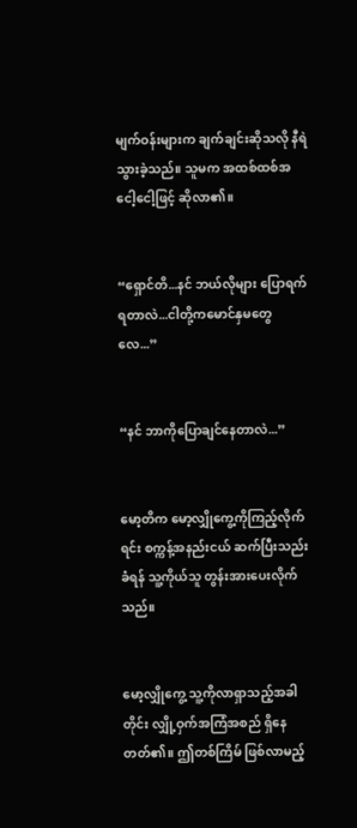မျက်ဝန်းများက ချက်ချင်းဆိုသလို နီရဲသွားခဲ့သည်။ သူမက အထစ်ထစ်အငေါ့ငေါ့ဖြင့် ဆိုလာ၏။


“ရှောင်တိ...နင် ဘယ်လိုများ ပြောရက်ရတာလဲ...ငါတို့ကမောင်နှမတွေလေ...”


“နင် ဘာကိုပြောချင်နေတာလဲ...”


မော့တိက မော့လျှိုကွေ့ကိုကြည့်လိုက်ရင်း စက္ကန့်အနည်းငယ် ဆက်ပြီးသည်းခံရန် သူ့ကိုယ်သူ တွန်းအားပေးလိုက်သည်။


မော့လျှိုကွေ့ သူ့ကိုလာရှာသည့်အခါတိုင်း လျှို့ဝှက်အကြံအစည် ရှိနေတတ်၏။ ဤတစ်ကြိမ် ဖြစ်လာမည့်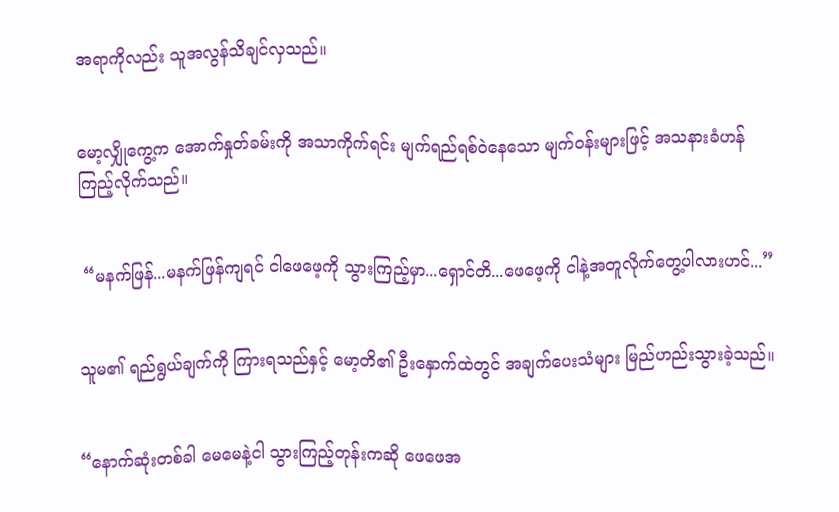အရာကိုလည်း သူအလွန်သိချင်လှသည်။


မော့လျှိုကွေ့က အောက်နှုတ်ခမ်းကို အသာကိုက်ရင်း မျက်ရည်ရစ်ဝဲနေသော မျက်ဝန်းများဖြင့် အသနားခံဟန် ကြည့်လိုက်သည်။


 “မနက်ဖြန်...မနက်ဖြန်ကျရင် ငါဖေဖေ့ကို သွားကြည့်မှာ...ရှောင်တိ...ဖေဖေ့ကို ငါနဲ့အတူလိုက်တွေ့ပါလားဟင်...”


သူမ၏ ရည်ရွယ်ချက်ကို ကြားရသည်နှင့် မော့တိ၏ ဦးနှောက်ထဲတွင် အချက်ပေးသံများ မြည်ဟည်းသွားခဲ့သည်။


“နောက်ဆုံးတစ်ခါ မေမေနဲ့ငါ သွားကြည့်တုန်းကဆို ဖေဖေအ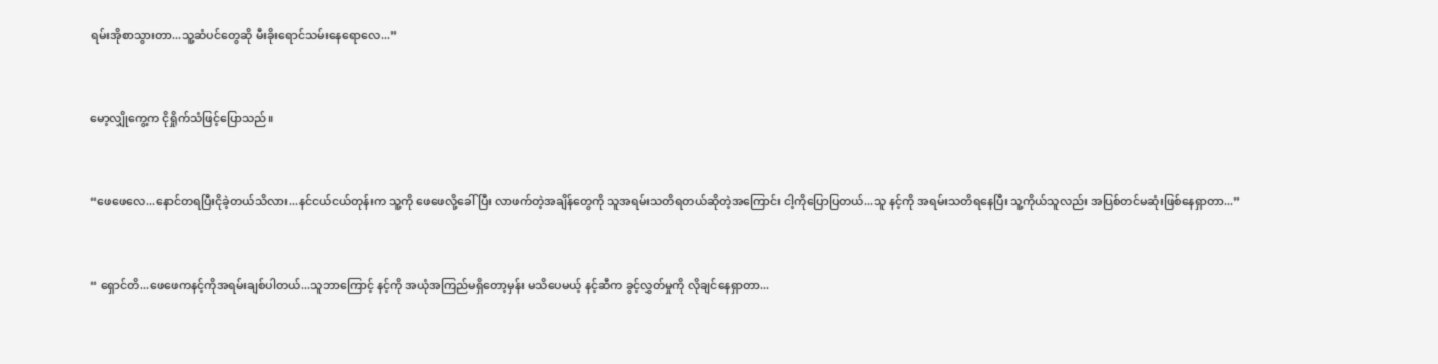ရမ်းအိုစာသွားတာ...သူ့ဆံပင်တွေဆို မီးခိုးရောင်သမ်းနေရောလေ...”


မော့လျှိုကွေ့က ငိုရှိုက်သံဖြင့်ပြောသည်။


“ဖေဖေလေ...နောင်တရပြီးငိုခဲ့တယ်သိလား...နင်ငယ်ငယ်တုန်းက သူ့ကို ဖေဖေလို့ခေါ်ပြီး လာဖက်တဲ့အချိန်တွေကို သူအရမ်းသတိရတယ်ဆိုတဲ့အကြောင်း ငါ့ကိုပြောပြတယ်...သူ နင့်ကို အရမ်းသတိရနေပြီး သူ့ကိုယ်သူလည်း အပြစ်တင်မဆုံးဖြစ်နေရှာတာ...”


“ ရှောင်တိ...ဖေဖေကနင့်ကိုအရမ်းချစ်ပါတယ်...သူဘာကြောင့် နင့်ကို အယုံအကြည်မရှိတော့မှန်း မသိပေမယ့် နင့်ဆီက ခွင့်လွှတ်မှုကို လိုချင်နေရှာတာ...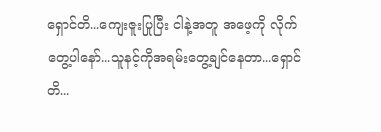ရှောင်တိ...ကျေးဇူးပြုပြီး ငါနဲ့အတူ အဖေ့ကို လိုက်တွေ့ပါနော်...သူနင့်ကိုအရမ်းတွေ့ချင်နေတာ...ရှောင်တိ...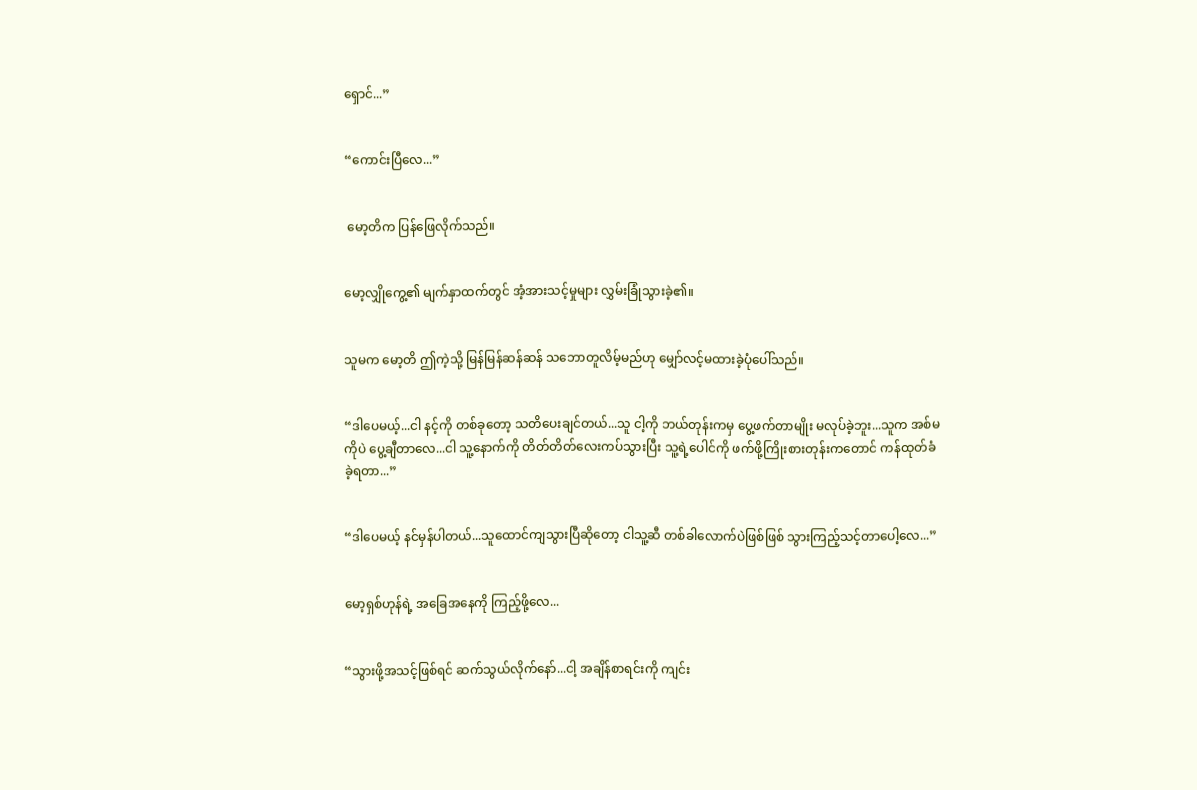ရှောင်...”


“ကောင်းပြီလေ...”


 မော့တိက ပြန်ဖြေလိုက်သည်။


မော့လျှိုကွေ့၏ မျက်နှာထက်တွင် အံ့အားသင့်မှုများ လွှမ်းခြုံသွားခဲ့၏။


သူမက မော့တိ ဤကဲ့သို့ မြန်မြန်ဆန်ဆန် သဘောတူလိမ့်မည်ဟု မျှော်လင့်မထားခဲ့ပုံပေါ်သည်။


“ဒါပေမယ့်...ငါ နင့်ကို တစ်ခုတော့ သတိပေးချင်တယ်...သူ ငါ့ကို ဘယ်တုန်းကမှ ပွေ့ဖက်တာမျိုး မလုပ်ခဲ့ဘူး...သူက အစ်မကိုပဲ ပွေ့ချီတာလေ...ငါ သူ့နောက်ကို တိတ်တိတ်လေးကပ်သွားပြီး သူ့ရဲ့ပေါင်ကို ဖက်ဖို့ကြိုးစားတုန်းကတောင် ကန်ထုတ်ခံခဲ့ရတာ...”


“ဒါပေမယ့် နင်မှန်ပါတယ်...သူထောင်ကျသွားပြီဆိုတော့ ငါသူ့ဆီ တစ်ခါလောက်ပဲဖြစ်ဖြစ် သွားကြည့်သင့်တာပေါ့လေ...”


မော့ရှစ်ဟုန်ရဲ့ အခြေအနေကို ကြည့်ဖို့လေ...


“သွားဖို့အသင့်ဖြစ်ရင် ဆက်သွယ်လိုက်နော်...ငါ့ အချိန်စာရင်းကို ကျင်း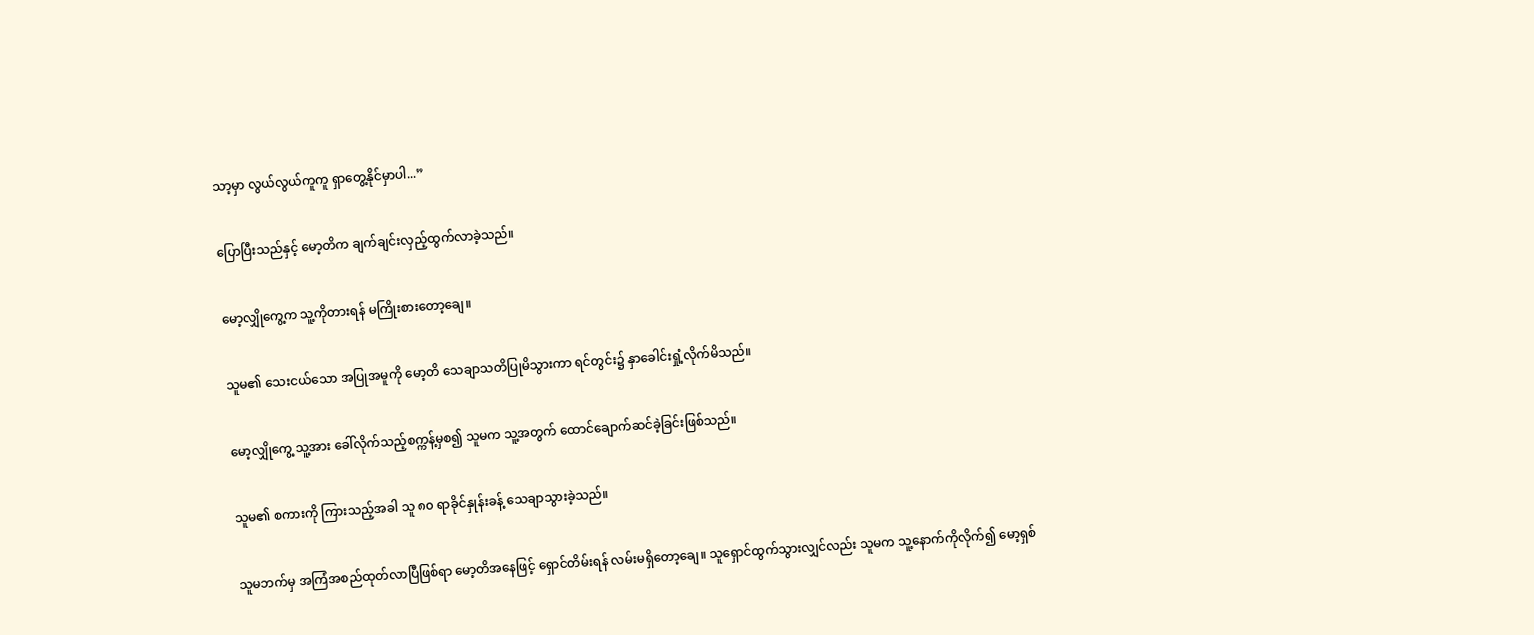သာ့မှာ လွယ်လွယ်ကူကူ ရှာတွေ့နိုင်မှာပါ...”


ပြောပြီးသည်နှင့် မော့တိက ချက်ချင်းလှည့်ထွက်လာခဲ့သည်။


မော့လျှိုကွေ့က သူ့ကိုတားရန် မကြိုးစားတော့ချေ။


သူမ၏ သေးငယ်သော အပြုအမူကို မော့တိ သေချာသတိပြုမိသွားကာ ရင်တွင်း၌ နှာခေါင်းရှုံ့လိုက်မိသည်။


မော့လျှိုကွေ့ သူ့အား ခေါ်လိုက်သည့်စက္ကန့်မှစ၍ သူမက သူ့အတွက် ထောင်ချောက်ဆင်ခဲ့ခြင်းဖြစ်သည်။


သူမ၏ စကားကို ကြားသည့်အခါ သူ ၈၀ ရာခိုင်နှုန်းခန့် သေချာသွားခဲ့သည်။


သူမဘက်မှ အကြံအစည်ထုတ်လာပြီဖြစ်ရာ မော့တိအနေဖြင့် ရှောင်တိမ်းရန် လမ်းမရှိတော့ချေ။ သူရှောင်ထွက်သွားလျှင်လည်း သူမက သူ့နောက်ကိုလိုက်၍ မော့ရှစ်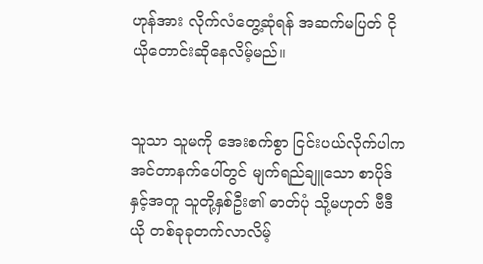ဟုန်အား လိုက်လံတွေ့ဆုံရန် အဆက်မပြတ် ငိုယိုတောင်းဆိုနေလိမ့်မည်။


သူသာ သူမကို အေးစက်စွာ ငြင်းပယ်လိုက်ပါက အင်တာနက်ပေါ်တွင် မျက်ရည်ချူသော စာပိုဒ်နှင့်အတူ သူတို့နှစ်ဦး၏ ဓာတ်ပုံ သို့မဟုတ် ဗီဒီယို တစ်ခုခုတက်လာလိမ့်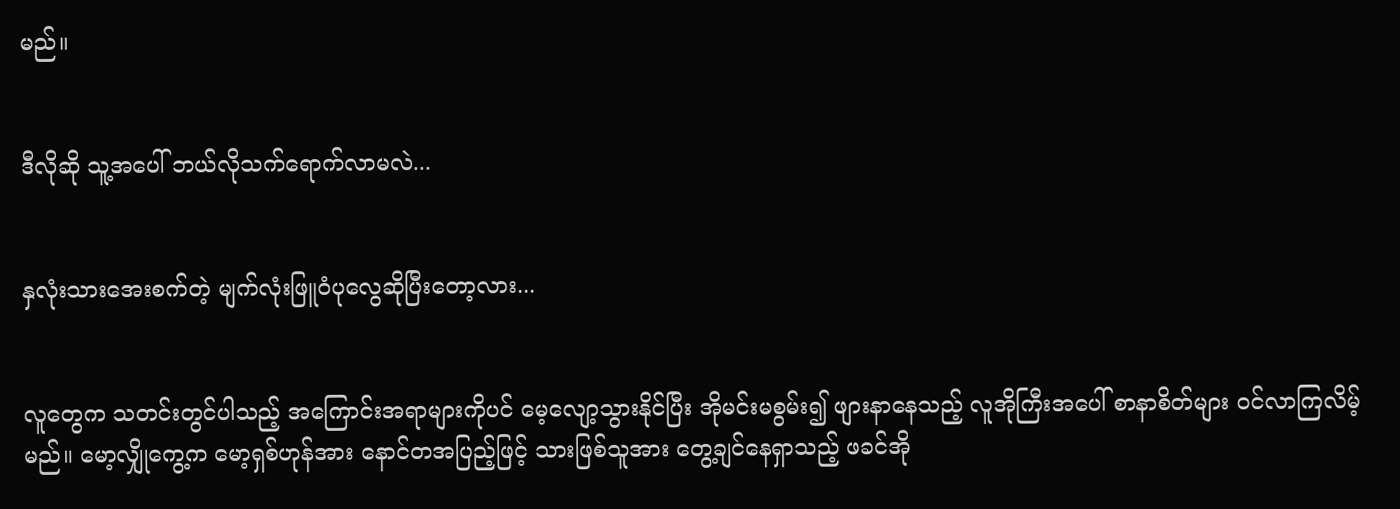မည်။


ဒီလိုဆို သူ့အပေါ် ဘယ်လိုသက်ရောက်လာမလဲ...


နှလုံးသားအေးစက်တဲ့ မျက်လုံးဖြူဝံပုလွေဆိုပြီးတော့လား...


လူတွေက သတင်းတွင်ပါသည့် အကြောင်းအရာများကိုပင် မေ့လျော့သွားနိုင်ပြီး အိုမင်းမစွမ်း၍ ဖျားနာနေသည့် လူအိုကြီးအပေါ် စာနာစိတ်များ ဝင်လာကြလိမ့်မည်။ မော့လျှိုကွေ့က မော့ရှစ်ဟုန်အား နောင်တအပြည့်ဖြင့် သားဖြစ်သူအား တွေ့ချင်နေရှာသည့် ဖခင်အို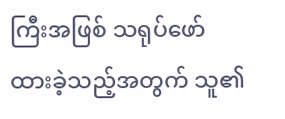ကြီးအဖြစ် သရုပ်ဖော်ထားခဲ့သည့်အတွက် သူ၏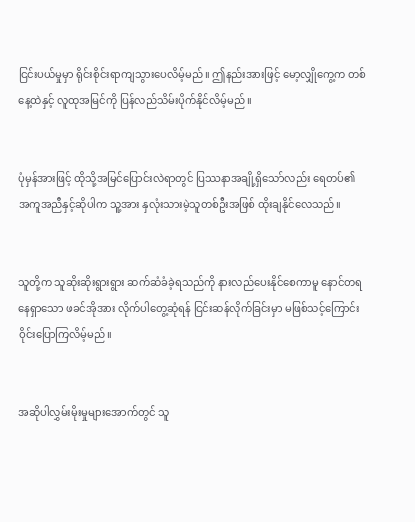ငြင်းပယ်မှုမှာ ရိုင်းစိုင်းရာကျသွားပေလိမ့်မည်။ ဤနည်းအားဖြင့် မော့လျှိုကွေ့က တစ်နေ့ထဲနှင့် လူထုအမြင်ကို ပြန်လည်သိမ်းပိုက်နိုင်လိမ့်မည်။


ပုံမှန်အားဖြင့် ထိုသို့အမြင်ပြောင်းလဲရာတွင် ပြဿနာအချို့ရှိသော်လည်း ရေတပ်၏ အကူအညီနှင့်ဆိုပါက သူ့အား နှလုံးသားမဲ့သူတစ်ဦးအဖြစ် ထိုးချနိုင်လေသည်။


သူတို့က သူဆိုးဆိုးရွားရွား ဆက်ဆံခံခဲ့ရသည်ကို နားလည်ပေးနိုင်စေကာမူ နောင်တရနေရှာသော ဖခင်အိုအား လိုက်ပါတွေ့ဆုံရန် ငြင်းဆန်လိုက်ခြင်းမှာ မဖြစ်သင့်ကြောင်း ဝိုင်းပြောကြလိမ့်မည်။


အဆိုပါလွှမ်းမိုးမှုများအောက်တွင် သူ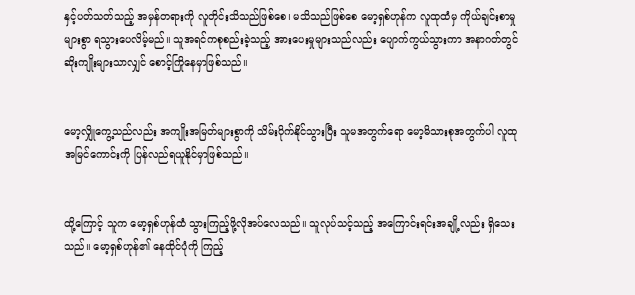နှင့်ပတ်သတ်သည့် အမှန်တရားကို လူတိုင်းသိသည်ဖြစ်စေ၊ မသိသည်ဖြစ်စေ မော့ရှစ်ဟုန်က လူထုထံမှ ကိုယ်ချင်းစာမှုများစွာ ရသွားပေလိမ့်မည်။ သူအရင်ကစုစည်းခဲ့သည့် အားပေးမှုများသည်လည်း ပျောက်ကွယ်သွားကာ အနာဂတ်တွင် ဆိုးကျိုးများသာလျှင် စောင့်ကြိုနေမှာဖြစ်သည်။


မော့လျှိုကွေ့သည်လည်း အကျိုးအမြတ်များစွာကို သိမ်းပိုက်နိုင်သွားပြီး သူမအတွက်ရော မော့မိသားစုအတွက်ပါ လူထုအမြင်ကောင်းကို ပြန်လည်ရယူနိုင်မှာဖြစ်သည်။


ထို့ကြောင့် သူက မော့ရှစ်ဟုန်ထံ သွားကြည့်ဖို့လိုအပ်လေသည်။ သူလုပ်သင့်သည့် အကြောင်းရင်းအချို့လည်း ရှိသေးသည်။ မော့ရှစ်ဟုန်၏ နေထိုင်ပုံကို ကြည့်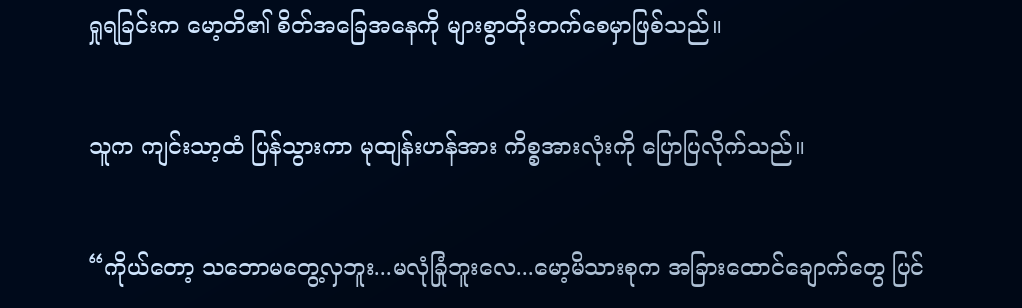ရှုရခြင်းက မော့တိ၏ စိတ်အခြေအနေကို များစွာတိုးတက်စေမှာဖြစ်သည်။


သူက ကျင်းသာ့ထံ ပြန်သွားကာ မုထျန်းဟန်အား ကိစ္စအားလုံးကို ပြောပြလိုက်သည်။


“ကိုယ်တော့ သဘောမတွေ့လှဘူး...မလုံခြုံဘူးလေ...မော့မိသားစုက အခြားထောင်ချောက်တွေ ပြင်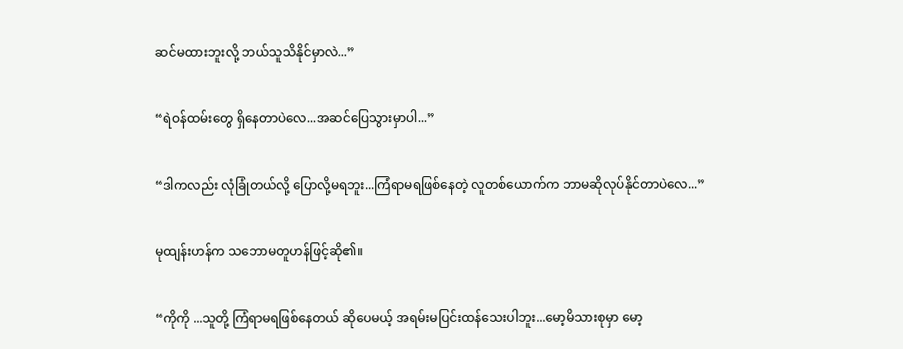ဆင်မထားဘူးလို့ ဘယ်သူသိနိုင်မှာလဲ...”


“ရဲဝန်ထမ်းတွေ ရှိနေတာပဲလေ...အဆင်ပြေသွားမှာပါ...”


“ဒါကလည်း လုံခြုံတယ်လို့ ပြောလို့မရဘူး...ကြံရာမရဖြစ်နေတဲ့ လူတစ်ယောက်က ဘာမဆိုလုပ်နိုင်တာပဲလေ...”


မုထျန်းဟန်က သဘောမတူဟန်ဖြင့်ဆို၏။


“ကိုကို ...သူတို့ ကြံရာမရဖြစ်နေတယ် ဆိုပေမယ့် အရမ်းမပြင်းထန်သေးပါဘူး...မော့မိသားစုမှာ မော့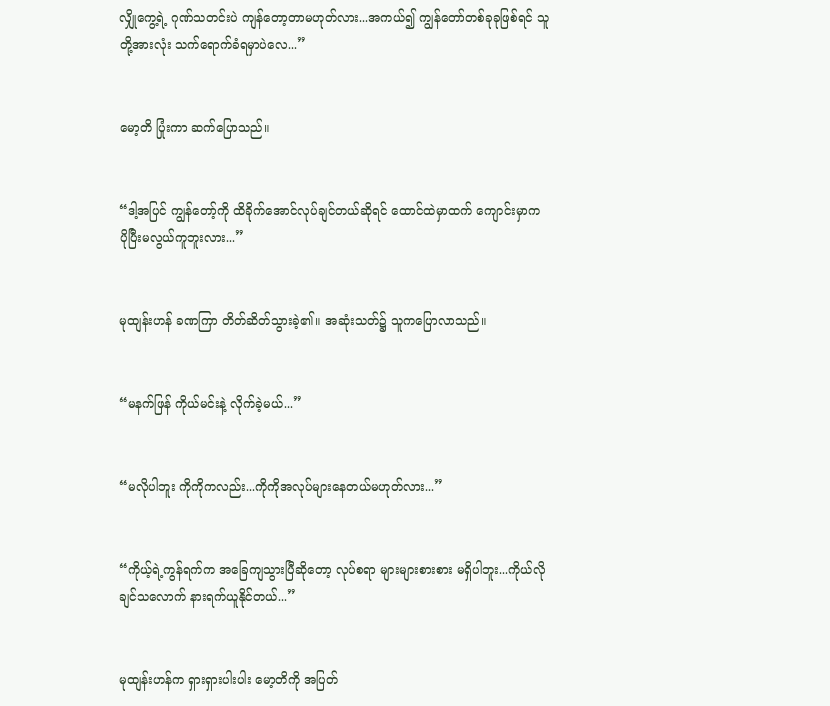လျှိုကွေ့ရဲ့ ဂုဏ်သတင်းပဲ ကျန်တော့တာမဟုတ်လား...အကယ်၍ ကျွန်တော်တစ်ခုခုဖြစ်ရင် သူတို့အားလုံး သက်ရောက်ခံရမှာပဲလေ...”


မော့တိ ပြုံးကာ ဆက်ပြောသည်။


“ဒါ့အပြင် ကျွန်တော့်ကို ထိခိုက်အောင်လုပ်ချင်တယ်ဆိုရင် ထောင်ထဲမှာထက် ကျောင်းမှာက ပိုပြီးမလွယ်ကူဘူးလား...”


မုထျန်းဟန် ခဏကြာ တိတ်ဆိတ်သွားခဲ့၏။ အဆုံးသတ်၌ သူကပြောလာသည်။


“မနက်ဖြန် ကိုယ်မင်းနဲ့ လိုက်ခဲ့မယ်...”


“မလိုပါဘူး ကိုကိုကလည်း...ကိုကိုအလုပ်များနေတယ်မဟုတ်လား...”


“ကိုယ့်ရဲ့ကွန်ရက်က အခြေကျသွားပြီဆိုတော့ လုပ်စရာ များများစားစား မရှိပါဘူး...ကိုယ်လိုချင်သလောက် နားရက်ယူနိုင်တယ်...”


မုထျန်းဟန်က ရှားရှားပါးပါး မော့တိကို အပြတ်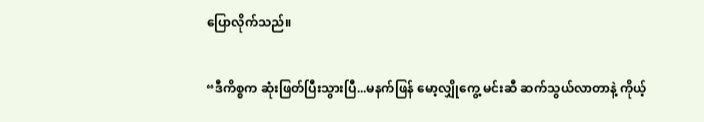ပြောလိုက်သည်။


“ဒီကိစ္စက ဆုံးဖြတ်ပြီးသွားပြီ...မနက်ဖြန် မော့လျှိုကွေ့ မင်းဆီ ဆက်သွယ်လာတာနဲ့ ကိုယ့်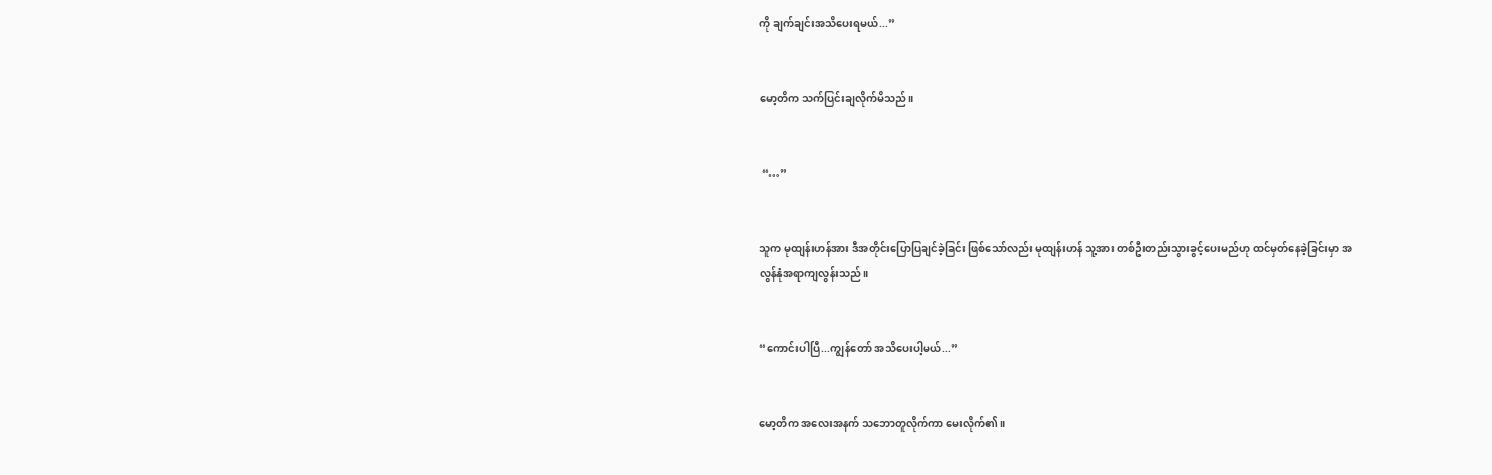ကို ချက်ချင်းအသိပေးရမယ်...”


မော့တိက သက်ပြင်းချလိုက်မိသည်။


 “…”


သူက မုထျန်းဟန်အား ဒီအတိုင်းပြောပြချင်ခဲ့ခြင်း ဖြစ်သော်လည်း မုထျန်းဟန် သူ့အား တစ်ဦးတည်းသွားခွင့်ပေးမည်ဟု ထင်မှတ်နေခဲ့ခြင်းမှာ အလွန်နုံအရာကျလွန်းသည်။


“ကောင်းပါပြီ...ကျွန်တော် အသိပေးပါ့မယ်...”


မော့တိက အလေးအနက် သဘောတူလိုက်ကာ မေးလိုက်၏။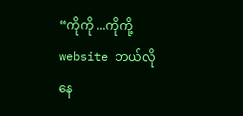“ကိုကို ...ကိုကို့ website ဘယ်လိုနေ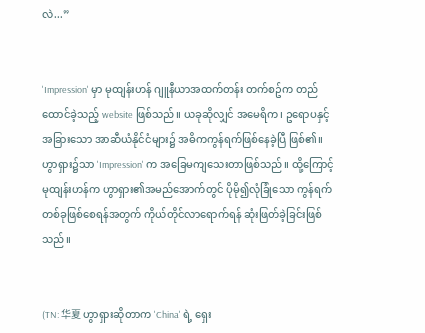လဲ...”


'Impression' မှာ မုထျန်းဟန် ဂျူနီယာအထက်တန်း တက်စဥ်က တည်ထောင်ခဲ့သည့် website ဖြစ်သည်။ ယခုဆိုလျှင် အမေရိက၊ ဥရောပနှင့် အခြားသော အာဆီယံနိုင်ငံများ၌ အဓိကကွန်ရက်ဖြစ်နေခဲ့ပြီ ဖြစ်၏။ ဟွာရှား၌သာ 'Impression' က အခြေမကျသေးတာဖြစ်သည်။ ထို့ကြောင့် မုထျန်းဟန်က ဟွာရှား၏အမည်အောက်တွင် ပိုမို၍လုံခြုံသော ကွန်ရက်တစ်ခုဖြစ်စေရန်အတွက် ကိုယ်တိုင်လာရောက်ရန် ဆုံးဖြတ်ခဲ့ခြင်းဖြစ်သည်။


(TN: 华夏 ဟွာရှားဆိုတာက 'China' ရဲ့ ရှေး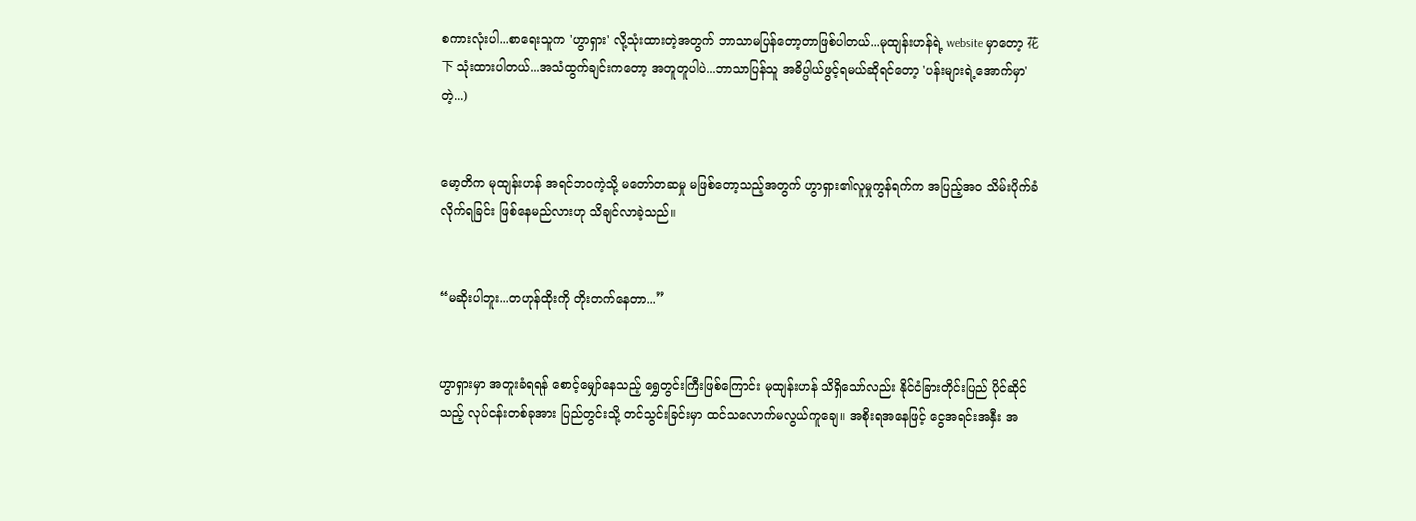စကားလုံးပါ...စာရေးသူက 'ဟွာရှား' လို့သုံးထားတဲ့အတွက် ဘာသာမပြန်တော့တာဖြစ်ပါတယ်...မုထျန်းဟန်ရဲ့ website မှာတော့ 花下 သုံးထားပါတယ်...အသံထွက်ချင်းကတော့ အတူတူပါပဲ...ဘာသာပြန်သူ အဓိပ္ပါယ်ဖွင့်ရမယ်ဆိုရင်တော့ 'ပန်းများရဲ့အောက်မှာ' တဲ့...)


မော့တိက မုထျန်းဟန် အရင်ဘဝကဲ့သို့ မတော်တဆမှု မဖြစ်တော့သည့်အတွက် ဟွာရှား၏လူမှုကွန်ရက်က အပြည့်အဝ သိမ်းပိုက်ခံလိုက်ရခြင်း ဖြစ်နေမည်လားဟု သိချင်လာခဲ့သည်။


“မဆိုးပါဘူး...တဟုန်ထိုးကို တိုးတက်နေတာ...”


ဟွာရှားမှာ အတူးခံရရန် စောင့်မျှော်နေသည့် ရွှေတွင်းကြီးဖြစ်ကြောင်း မုထျန်းဟန် သိရှိသော်လည်း နိုင်ငံခြားတိုင်းပြည် ပိုင်ဆိုင်သည့် လုပ်ငန်းတစ်ခုအား ပြည်တွင်းသို့ တင်သွင်းခြင်းမှာ ထင်သလောက်မလွယ်ကူချေ။ အစိုးရအနေဖြင့် ငွေအရင်းအနှီး အ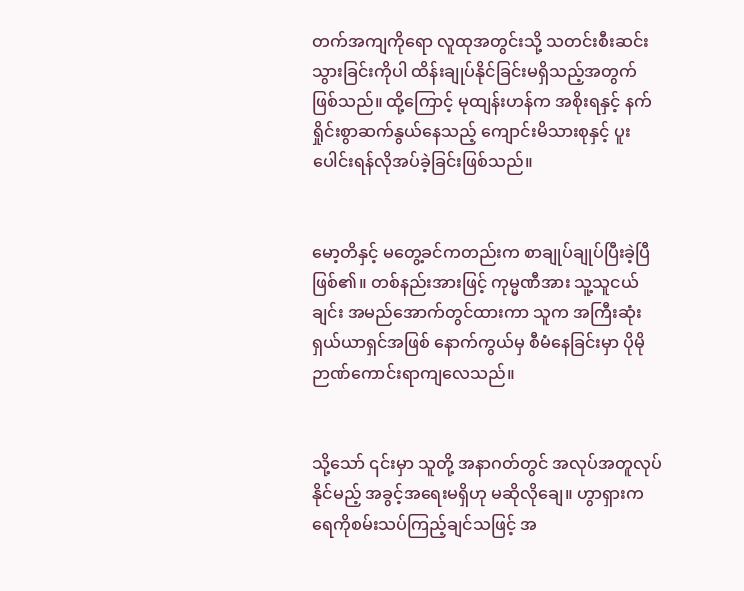တက်အကျကိုရော လူထုအတွင်းသို့ သတင်းစီးဆင်းသွားခြင်းကိုပါ ထိန်းချုပ်နိုင်ခြင်းမရှိသည့်အတွက် ဖြစ်သည်။ ထို့ကြောင့် မုထျန်းဟန်က အစိုးရနှင့် နက်ရှိုင်းစွာဆက်နွယ်နေသည့် ကျောင်းမိသားစုနှင့် ပူးပေါင်းရန်လိုအပ်ခဲ့ခြင်းဖြစ်သည်။


မော့တိနှင့် မတွေ့ခင်ကတည်းက စာချုပ်ချုပ်ပြီးခဲ့ပြီဖြစ်၏။ တစ်နည်းအားဖြင့် ကုမ္မဏီအား သူ့သူငယ်ချင်း အမည်အောက်တွင်ထားကာ သူက အကြီးဆုံးရှယ်ယာရှင်အဖြစ် နောက်ကွယ်မှ စီမံနေခြင်းမှာ ပိုမိုဉာဏ်ကောင်းရာကျလေသည်။


သို့သော် ၎င်းမှာ သူတို့ အနာဂတ်တွင် အလုပ်အတူလုပ်နိုင်မည့် အခွင့်အရေးမရှိဟု မဆိုလိုချေ။ ဟွာရှားက ရေကိုစမ်းသပ်ကြည့်ချင်သဖြင့် အ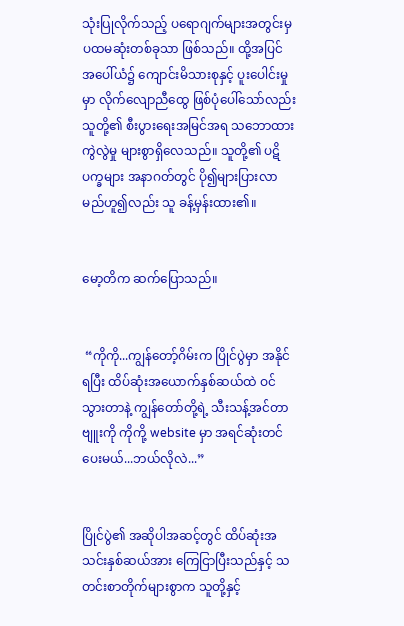သုံးပြုလိုက်သည့် ပရောဂျက်များအတွင်းမှ ပထမဆုံးတစ်ခုသာ ဖြစ်သည်။ ထို့အပြင် အပေါ်ယံ၌ ကျောင်းမိသားစုနှင့် ပူးပေါင်းမှုမှာ လိုက်လျောညီထွေ ဖြစ်ပုံပေါ်သော်လည်း သူတို့၏ စီးပွားရေးအမြင်အရ သဘောထားကွဲလွဲမှု များစွာရှိလေသည်။ သူတို့၏ ပဋိပက္ခများ အနာဂတ်တွင် ပို၍များပြားလာမည်ဟူ၍လည်း သူ ခန့်မှန်းထား၏။


မော့တိက ဆက်ပြောသည်။


 “ကိုကို...ကျွန်တော့်ဂိမ်းက ပြိုင်ပွဲမှာ အနိုင်ရပြီး ထိပ်ဆုံးအယောက်နှစ်ဆယ်ထဲ ဝင်သွားတာနဲ့ ကျွန်တော်တို့ရဲ့ သီးသန့်အင်တာဗျူးကို ကိုကို့ website မှာ အရင်ဆုံးတင်ပေးမယ်...ဘယ်လိုလဲ...”


ပြိုင်ပွဲ၏ အဆိုပါအဆင့်တွင် ထိပ်ဆုံးအသင်းနှစ်ဆယ်အား ကြေငြာပြီးသည်နှင့် သတင်းစာတိုက်များစွာက သူတို့နှင့်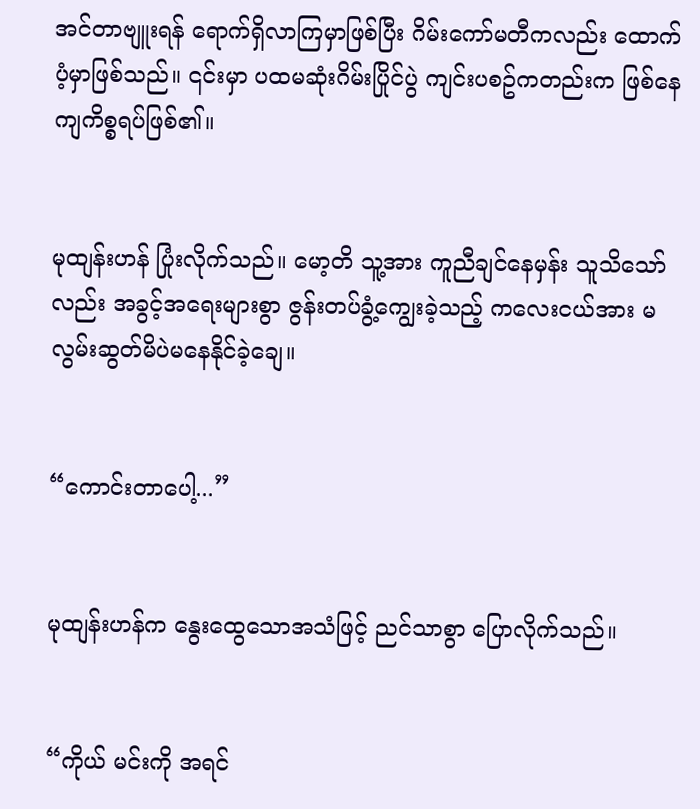အင်တာဗျူးရန် ရောက်ရှိလာကြမှာဖြစ်ပြီး ဂိမ်းကော်မတီကလည်း ထောက်ပံ့မှာဖြစ်သည်။ ၎င်းမှာ ပထမဆုံးဂိမ်းပြိုင်ပွဲ ကျင်းပစဥ်ကတည်းက ဖြစ်နေကျကိစ္စရပ်ဖြစ်၏။


မုထျန်းဟန် ပြုံးလိုက်သည်။ မော့တိ သူ့အား ကူညီချင်နေမှန်း သူသိသော်လည်း အခွင့်အရေးများစွာ ဇွန်းတပ်ခွံ့ကျွေးခဲ့သည့် ကလေးငယ်အား မလွမ်းဆွတ်မိပဲမနေနိုင်ခဲ့ချေ။


“ကောင်းတာပေါ့...”


မုထျန်းဟန်က နွေးထွေသောအသံဖြင့် ညင်သာစွာ ပြောလိုက်သည်။


“ကိုယ် မင်းကို အရင်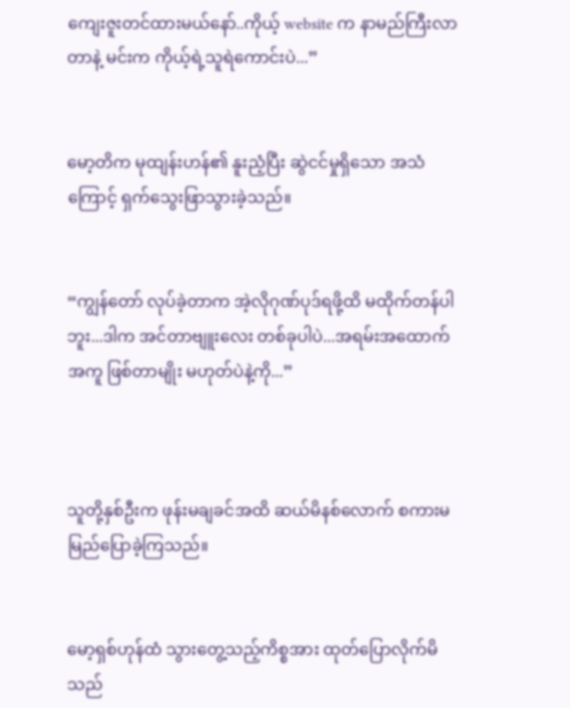ကျေးဇူးတင်ထားမယ်နော်..ကိုယ့် website က နာမည်ကြီးလာတာနဲ့ မင်းက ကိုယ့်ရဲ့သူရဲကောင်းပဲ...”


မော့တိက မုထျန်းဟန်၏ နူးညံ့ပြီး ဆွဲငင်မှုရှိသော အသံကြောင့် ရှက်သွေးဖြာသွားခဲ့သည်။


“ကျွန်တော် လုပ်ခဲ့တာက အဲ့လိုဂုဏ်ပုဒ်ရဖို့ထိ မထိုက်တန်ပါဘူး...ဒါက အင်တာဗျူးလေး တစ်ခုပါပဲ...အရမ်းအထောက်အကူ ဖြစ်တာမျိုး မဟုတ်ပဲနဲ့ကို...”



သူတို့နှစ်ဦးက ဖုန်းမချခင်အထိ ဆယ်မိနစ်လောက် စကားမမြည်ပြောခဲ့ကြသည်။


မော့ရှစ်ဟုန်ထံ သွားတွေ့သည့်ကိစ္စအား ထုတ်ပြောလိုက်မိသည်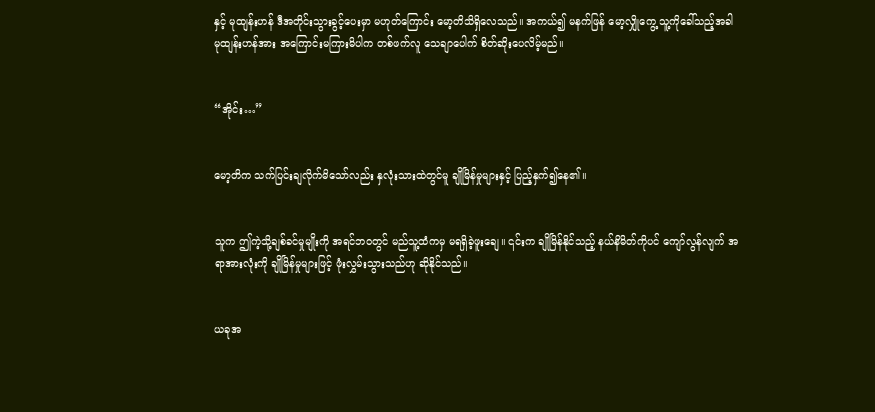နှင့် မုထျန်းဟန် ဒီအတိုင်းသွားခွင့်ပေးမှာ မဟုတ်ကြောင်း မော့တိသိရှိလေသည်။ အကယ်၍ မနက်ဖြန် မော့လျှိုကွေ့ သူ့ကိုခေါ်သည့်အခါ မုထျန်းဟန်အား အကြောင်းမကြားမိပါက တစ်ဖက်လူ သေချာပေါက် စိတ်ဆိုးပေလိမ့်မည်။


“အိုင်း…”


မော့တိက သက်ပြင်းချလိုက်မိသော်လည်း နှလုံးသားထဲတွင်မူ ချိုမြိန်မှုများနှင့် ပြည့်နှက်၍နေ၏။


သူက ဤကဲ့သို့ချစ်ခင်မှုမျိုးကို အရင်ဘဝတွင် မည်သူ့ထံကမှ မရရှိခဲ့ဖူးချေ။ ၎င်းက ချိုမြိန်နိုင်သည့် နယ်နိမိတ်ကိုပင် ကျော်လွန်လျက် အရာအားလုံးကို ချိုမြိန်မှုများဖြင့် ဖုံးလွှမ်းသွားသည်ဟု ဆိုနိုင်သည်။


ယခုအ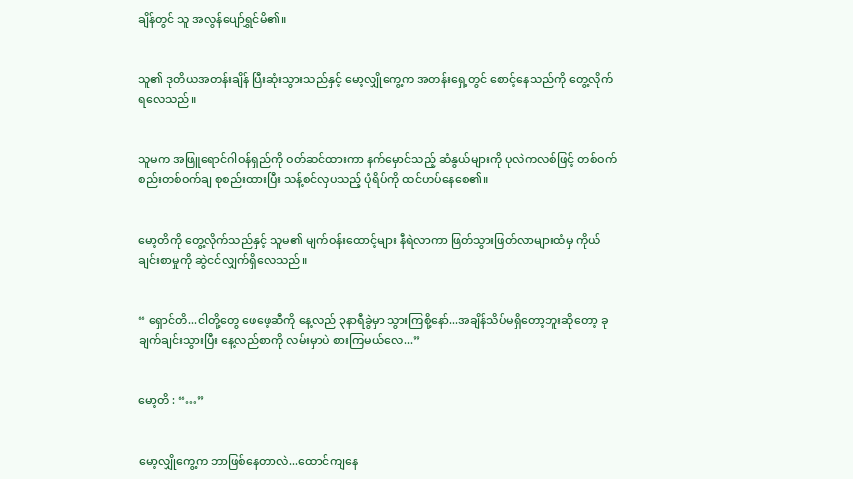ချိန်တွင် သူ အလွန်ပျော်ရွှင်မိ၏။


သူ၏ ဒုတိယအတန်းချိန် ပြီးဆုံးသွားသည်နှင့် မော့လျှိုကွေ့က အတန်းရှေ့တွင် စောင့်နေသည်ကို တွေ့လိုက်ရလေသည်။


သူမက အဖြူရောင်ဂါဝန်ရှည်ကို ဝတ်ဆင်ထားကာ နက်မှောင်သည့် ဆံနွယ်များကို ပုလဲကလစ်ဖြင့် တစ်ဝက်စည်းတစ်ဝက်ချ စုစည်းထားပြီး သန့်စင်လှပသည့် ပုံရိပ်ကို ထင်ဟပ်နေစေ၏။


မော့တိကို တွေ့လိုက်သည်နှင့် သူမ၏ မျက်ဝန်းထောင့်များ နီရဲလာကာ ဖြတ်သွားဖြတ်လာများထံမှ ကိုယ်ချင်းစာမှုကို ဆွဲငင်လျှက်ရှိလေသည်။


“ ရှောင်တိ...ငါတို့တွေ ဖေဖေ့ဆီကို နေ့လည် ၃နာရီခွဲမှာ သွားကြစို့နော်...အချိန်သိပ်မရှိတော့ဘူးဆိုတော့ ခုချက်ချင်းသွားပြီး နေ့လည်စာကို လမ်းမှာပဲ စားကြမယ်လေ...”


မော့တိ : “…”


မော့လျှိုကွေ့က ဘာဖြစ်နေတာလဲ...ထောင်ကျနေ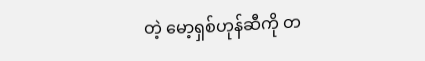တဲ့ မော့ရှစ်ဟုန်ဆီကို တ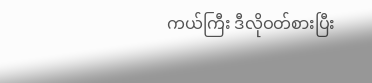ကယ်ကြီး ဒီလိုဝတ်စားပြီး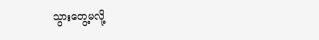သွားတွေ့မလို့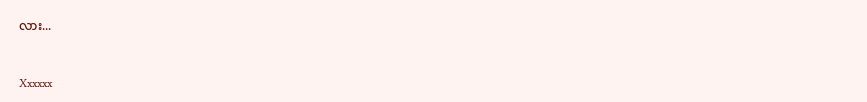လား...


Xxxxxx